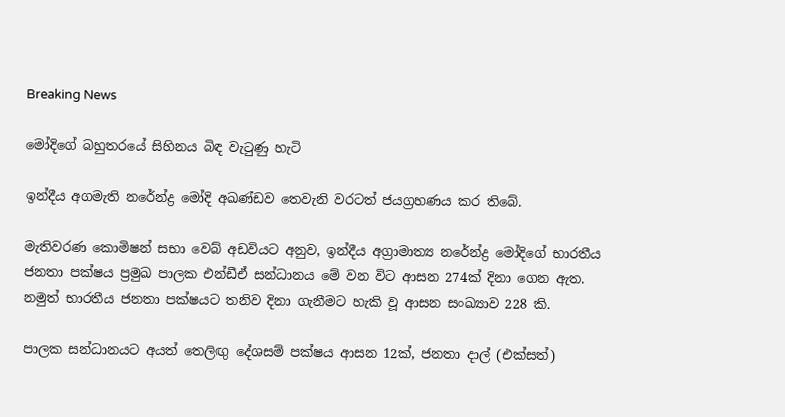Breaking News

මෝදිගේ බහුතරයේ සිහිනය බිඳ වැටුණු හැටි

ඉන්දීය අගමැති නරේන්ද්‍ර මෝදි අඛණ්ඩව තෙවැනි වරටත් ජයග්‍රහණය කර තිබේ.

මැතිවරණ කොමිෂන් සභා වෙබ් අඩවියට අනුව, ඉන්දීය අග්‍රාමාත්‍ය නරේන්ද්‍ර මෝදිගේ භාරතීය ජනතා පක්ෂය ප්‍රමුඛ පාලක එන්ඩීඒ සන්ධානය මේ වන විට ආසන 274ක් දිනා ගෙන ඇත. නමුත් භාරතීය ජනතා පක්ෂයට තනිව දිනා ගැනීමට හැකි වූ ආසන සංඛ්‍යාව 228 කි.

පාලක සන්ධානයට අයත් තෙලිඟු දේශසම් පක්ෂය ආසන 12ක්, ජනතා දාල් (එක්සත්)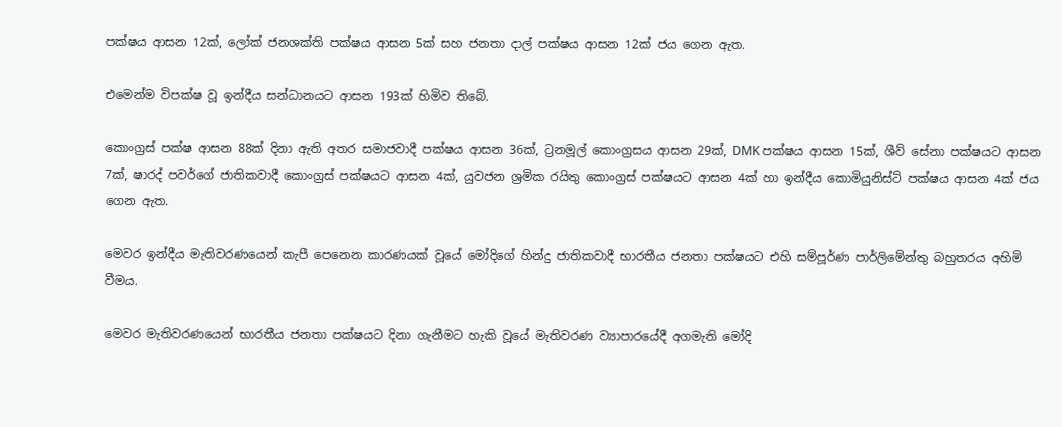පක්ෂය ආසන 12ක්, ලෝක් ජනශක්ති පක්ෂය ආසන 5ක් සහ ජනතා දාල් පක්ෂය ආසන 12ක් ජය ගෙන ඇත.

එමෙන්ම විපක්ෂ වූ ඉන්දීය සන්ධානයට ආසන 193ක් හිමිව තිබේ.

කොංග්‍රස් පක්ෂ ආසන 88ක් දිනා ඇති අතර සමාජවාදී පක්ෂය ආසන 36ක්, ට්‍රනමූල් කොංග්‍රසය ආසන 29ක්, DMK පක්ෂය ආසන 15ක්, ශීව් සේනා පක්ෂයට ආසන 7ක්, ෂාරද් පවර්ගේ ජාතිකවාදී කොංග්‍රස් පක්ෂයට ආසන 4ක්, යුවජන ශ්‍රමික රයිතු කොංග්‍රස් පක්ෂයට ආසන 4ක් හා ඉන්දීය කොමියුනිස්ට් පක්ෂය ආසන 4ක් ජය ගෙන ඇත.

මෙවර ඉන්දීය මැතිවරණයෙන් කැපී පෙනෙන කාරණයක් වූයේ මෝදිගේ හින්දු ජාතිකවාදී භාරතීය ජනතා පක්ෂයට එහි සම්පූර්ණ පාර්ලිමේන්තු බහුතරය අහිමි වීමය.

මෙවර මැතිවරණයෙන් භාරතීය ජනතා පක්ෂයට දිනා ගැනීමට හැකි වූයේ මැතිවරණ ව්‍යාපාරයේදී අගමැති මෝදි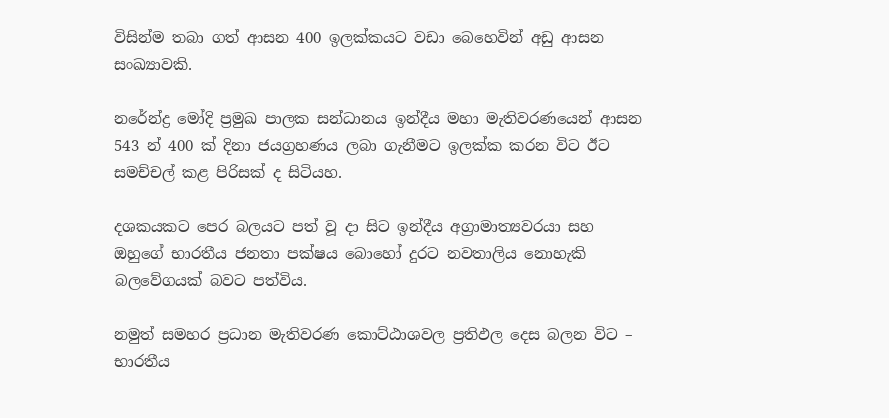විසින්ම තබා ගත් ආසන 400 ඉලක්කයට වඩා බෙහෙවින් අඩු ආසන සංඛ්‍යාවකි.

නරේන්ද්‍ර මෝදි ප්‍රමුඛ පාලක සන්ධානය ඉන්දීය මහා මැතිවරණයෙන් ආසන 543 න් 400 ක් දිනා ජයග්‍රහණය ලබා ගැනීමට ඉලක්ක කරන විට ඊට සමච්චල් කළ පිරිසක් ද සිටියහ.

දශකයකට පෙර බලයට පත් වූ දා සිට ඉන්දීය අග්‍රාමාත්‍යවරයා සහ ඔහුගේ භාරතීය ජනතා පක්ෂය බොහෝ දුරට නවතාලිය නොහැකි බලවේගයක් බවට පත්විය.

නමුත් සමහර ප්‍රධාන මැතිවරණ කොට්ඨාශවල ප්‍රතිඵල දෙස බලන විට – භාරතීය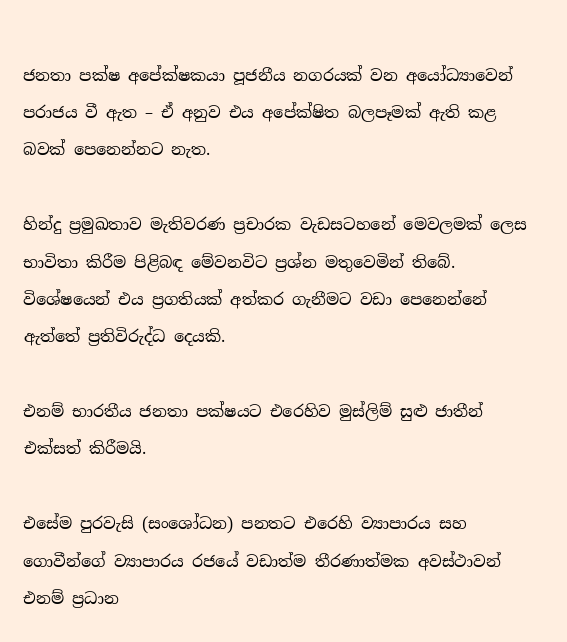ජනතා පක්ෂ අපේක්ෂකයා පූජනීය නගරයක් වන අයෝධ්‍යාවෙන් පරාජය වී ඇත – ඒ අනුව එය අපේක්ෂිත බලපෑමක් ඇති කළ බවක් පෙනෙන්නට නැත.

හින්දු ප්‍රමුඛතාව මැතිවරණ ප්‍රචාරක වැඩසටහනේ මෙවලමක් ලෙස භාවිතා කිරීම පිළිබඳ මේවනවිට ප්‍රශ්න මතුවෙමින් තිබේ. විශේෂයෙන් එය ප්‍රගතියක් අත්කර ගැනීමට වඩා පෙනෙන්නේ ඇත්තේ ප්‍රතිවිරුද්ධ දෙයකි.

එනම් භාරතීය ජනතා පක්ෂයට එරෙහිව මුස්ලිම් සුළු ජාතීන් එක්සත් කිරීමයි.

එසේම පුරවැසි (සංශෝධන) පනතට එරෙහි ව්‍යාපාරය සහ ගොවීන්ගේ ව්‍යාපාරය රජයේ වඩාත්ම තීරණාත්මක අවස්ථාවන් එනම් ප්‍රධාන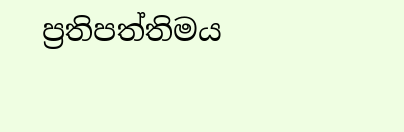ප්‍රතිපත්තිමය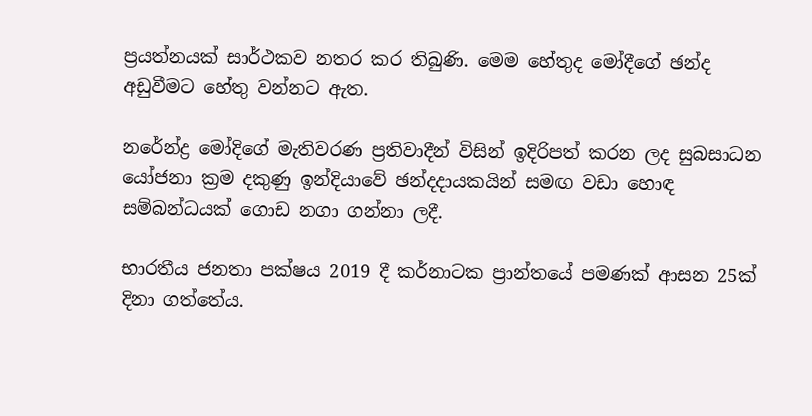ප්‍රයත්නයක් සාර්ථකව නතර කර තිබුණි. මෙම හේතුද මෝදීගේ ඡන්ද අඩුවීමට හේතු වන්නට ඇත.

නරේන්ද්‍ර මෝදිගේ මැතිවරණ ප්‍රතිවාදීන් විසින් ඉදිරිපත් කරන ලද සුබසාධන යෝජනා ක්‍රම දකුණු ඉන්දියාවේ ඡන්දදායකයින් සමඟ වඩා හොඳ සම්බන්ධයක් ගොඩ නගා ගන්නා ලදී.

භාරතීය ජනතා පක්ෂය 2019 දී කර්නාටක ප්‍රාන්තයේ පමණක් ආසන 25ක් දිනා ගත්තේය.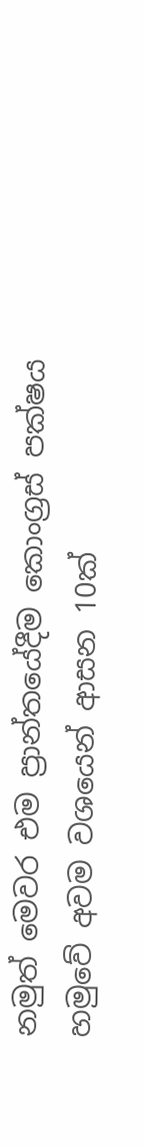නමුත් මෙවර එම ප්‍රාන්තයේදීම කොංග්‍රස් පක්ෂය හමුවේ අවම වශයෙන් ආසන 10ක්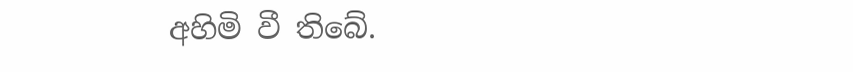අහිමි වී තිබේ.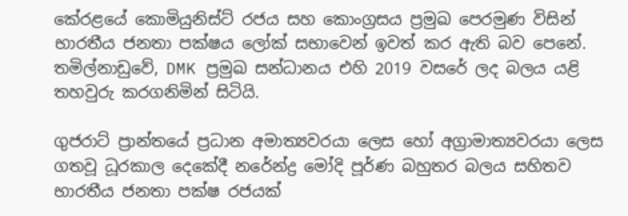කේරළයේ කොමියුනිස්ට් රජය සහ කොංග්‍රසය ප්‍රමුඛ පෙරමුණ විසින් භාරතීය ජනතා පක්ෂය ලෝක් සභාවෙන් ඉවත් කර ඇති බව පෙනේ. තමිල්නාඩුවේ, DMK ප්‍රමුඛ සන්ධානය එහි 2019 වසරේ ලද බලය යළි තහවුරු කරගනිමින් සිටියි.

ගුජරාට් ප්‍රාන්තයේ ප්‍රධාන අමාත්‍යවරයා ලෙස හෝ අග්‍රාමාත්‍යවරයා ලෙස ගතවූ ධූරකාල දෙකේදී නරේන්ද්‍ර මෝදි පූර්ණ බහුතර බලය සහිතව භාරතීය ජනතා පක්ෂ රජයක්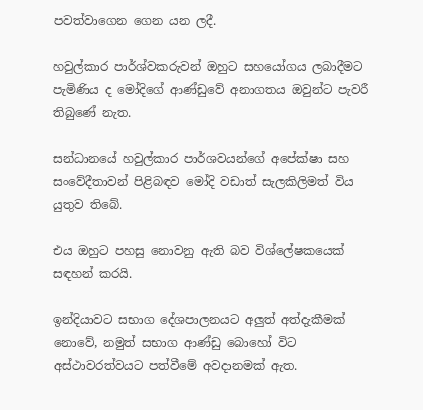පවත්වාගෙන ගෙන යන ලදී.

හවුල්කාර පාර්ශ්වකරුවන් ඔහුට සහයෝගය ලබාදීමට පැමිණිය ද මෝදිගේ ආණ්ඩුවේ අනාගතය ඔවුන්ට පැවරී තිබුණේ නැත.

සන්ධානයේ හවුල්කාර පාර්ශවයන්ගේ අපේක්ෂා සහ සංවේදීතාවන් පිළිබඳව මෝදි වඩාත් සැලකිලිමත් විය යුතුව තිබේ.

එය ඔහුට පහසු නොවනු ඇති බව විශ්ලේෂකයෙක් සඳහන් කරයි.

ඉන්දියාවට සභාග දේශපාලනයට අලුත් අත්දැකීමක් නොවේ, නමුත් සභාග ආණ්ඩු බොහෝ විට අස්ථාවරත්වයට පත්වීමේ අවදානමක් ඇත.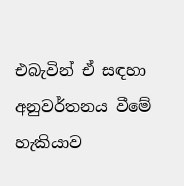එබැවින් ඒ සඳහා අනුවර්තනය වීමේ හැකියාව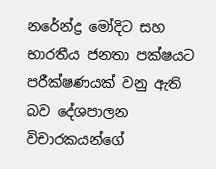නරේන්ද්‍ර මෝදිට සහ භාරතීය ජනතා පක්ෂයට පරීක්ෂණයක් වනු ඇති බව දේශපාලන විචාරකයන්ගේ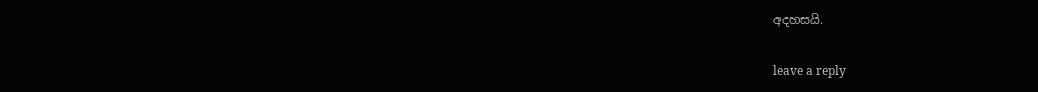අදහසයි.

leave a reply